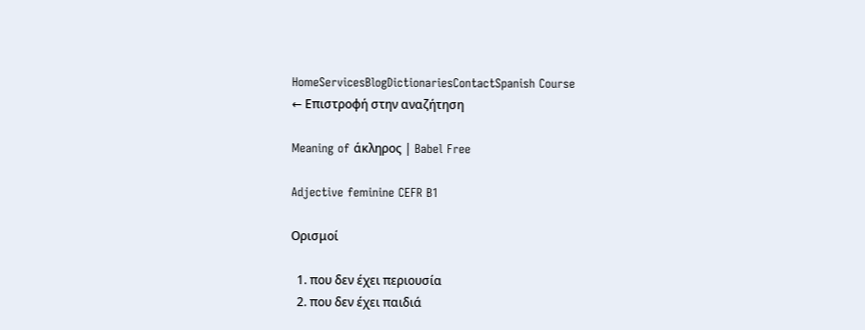HomeServicesBlogDictionariesContactSpanish Course
← Επιστροφή στην αναζήτηση

Meaning of άκληρος | Babel Free

Adjective feminine CEFR B1

Ορισμοί

  1. που δεν έχει περιουσία
  2. που δεν έχει παιδιά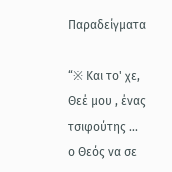Παραδείγματα

“※ Και το' χε, Θεέ μου , ένας τσιφούτης ... ο Θεός να σε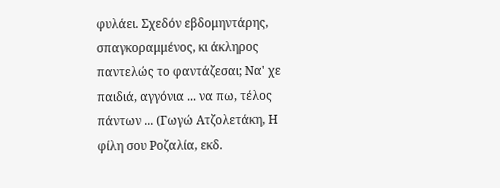φυλάει. Σχεδόν εβδομηντάρης, σπαγκοραμμένος, κι άκληρος παντελώς το φαντάζεσαι; Να' χε παιδιά, αγγόνια ... να πω, τέλος πάντων ... (Γωγώ Ατζολετάκη, Η φίλη σου Ροζαλία, εκδ.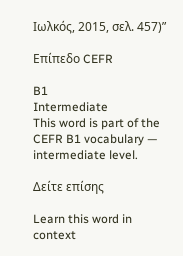Ιωλκός, 2015, σελ. 457)”

Επίπεδο CEFR

B1
Intermediate
This word is part of the CEFR B1 vocabulary — intermediate level.

Δείτε επίσης

Learn this word in context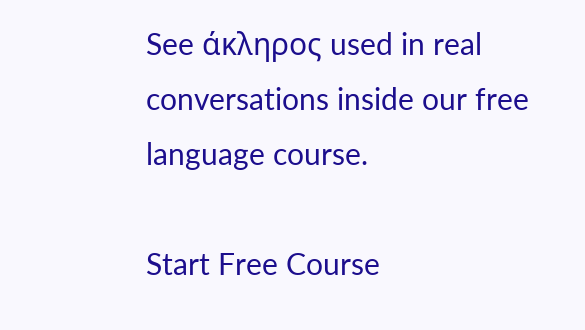See άκληρος used in real conversations inside our free language course.

Start Free Course